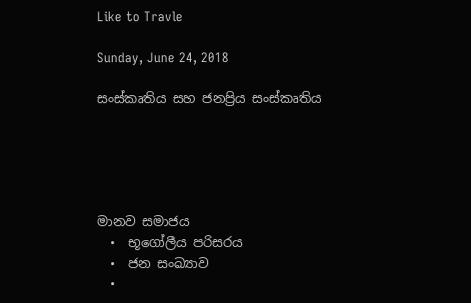Like to Travle

Sunday, June 24, 2018

සංස්කෘතිය සහ ජනප්‍රිය සංස්කෘතිය





මානව සමාජය
  •  භූගෝලීය පරිසරය
  •  ජන සංඛ්‍යාව
  •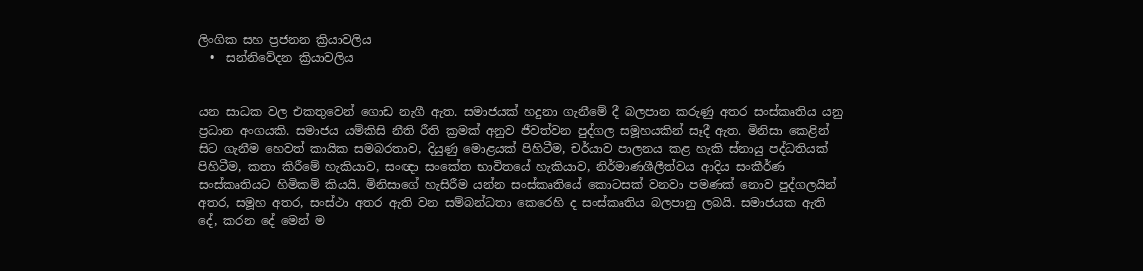ලිංගික සහ ප්‍රජනන ක්‍රියාවලිය
  •  සන්නිවේදන ක්‍රියාවලිය


යන සාධක වල එකතුවෙන් ගොඩ නැගී ඇත. සමාජයක් හදුනා ගැනීමේ දී බලපාන කරුණු අතර සංස්කෘතිය යනු ප්‍රධාන අංගයකි. සමාජය යම්කිසි නීති රීති ක්‍රමක් අනුව ජීවත්වන පුද්ගල සමූහයකින් සෑදී ඇත. මිනිසා කෙළින් සිට ගැනීම හෙවත් කායික සමබරතාව, දියුණු මොළයක් පිහිටීම, චර්යාව පාලනය කළ හැකි ස්නායු පද්ධතියක් පිහිටීම, කතා කිරීමේ හැකියාව, සංඥා සංකේත භාවිතයේ හැකියාව, නිර්මාණශීලීත්වය ආදිය සංකීර්ණ සංස්කෘතියට හිමිකම් කියයි. මිනිසාගේ හැසිරීම යන්න සංස්කෘතියේ කොටසක් වනවා පමණක් නොව පුද්ගලයින් අතර, සමූහ අතර, සංස්ථා අතර ඇති වන සම්බන්ධතා කෙරෙහි ද සංස්කෘතිය බලපානු ලබයි. සමාජයක ඇති දේ, කරන දේ මෙන් ම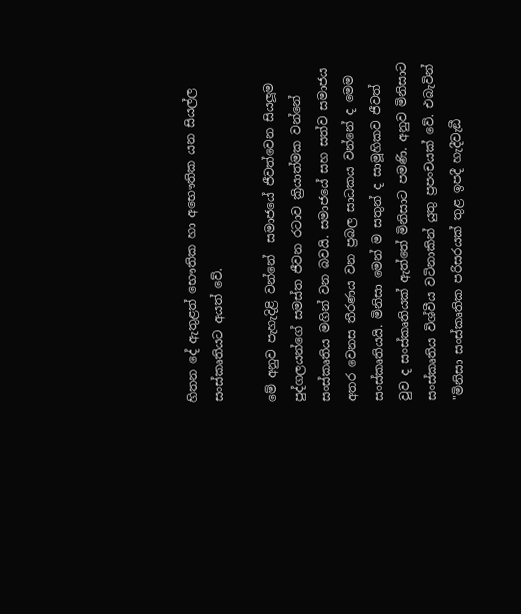හිතන දේ ඇතුළත් භෞතික හා අභෞතික යන සියල්ල සංස්කෘතියට අයත් වේ.

මේ අනුව පැහැදිළි වන්නේ  සමාජයේ ජීවත්වෙන සියලූම පුද්ගලයන්ගේ සමස්ත ජීවන රටාව ක්‍රියාත්මක වන්නේ සංස්කෘතිය මගින් වන බවයි. සමාජයේ සහ සත්ව සමාජය අතර වෙනස තීරණය වන ප්‍රබල සාධකය වන්නේ ද මෙම සංස්කෘතියයි. මිනිසා මෙන් ම සතුන් ද සාමූහිකව ජීවත් වුව ද සංස්කෘතියක් ඇත්තේ මිනිසාට පමණි. අනුව මිනිසාට සංස්කෘතිය විශ්වීය වටිනාකින් යුතු ප්‍රපංචයක් වේ. එබැවින් "මිනිසා සංස්කෘතික පරිසරයක් තුළ ඉපදී හැදීවැඞී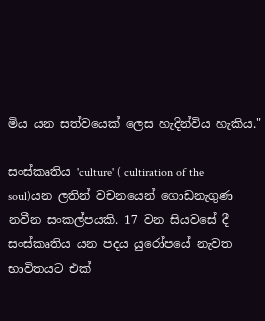මිය යන සත්වයෙක් ලෙස හැදින්විය හැකිය."

සංස්කෘතිය 'culture' ( cultiration of the soul)යන ලතින් වචනයෙන් ගොඩනැගුණ නවීන සංකල්පයකි. 17 වන සියවසේ දී සංස්කෘතිය යන පදය යුරෝපයේ නැවත භාවිතයට එක්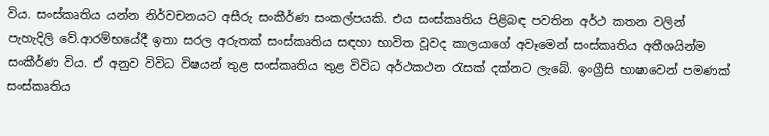විය. සංස්කෘතිය යන්න නිර්වචනයට අසීරු සංකීර්ණ සංකල්පයකි. එය සංස්කෘතිය පිළිබඳ පවතින අර්ථ කතන වලින් පැහැදිලි වේ.ආරම්භයේදී ඉතා සරල අරුතක් සංස්කෘතිය සඳහා භාවිත වූවද කාලයාගේ අවෑමෙන් සංස්කෘතිය අතීශයින්ම සංකීර්ණ විය. ඒ අනුව විවිධ විෂයන් තුළ සංස්කෘතිය තුළ විවිධ අර්ථකථන රැසක් දක්නට ලැබේ. ඉංග්‍රීසි භාෂාවෙන් පමණක් සංස්කෘතිය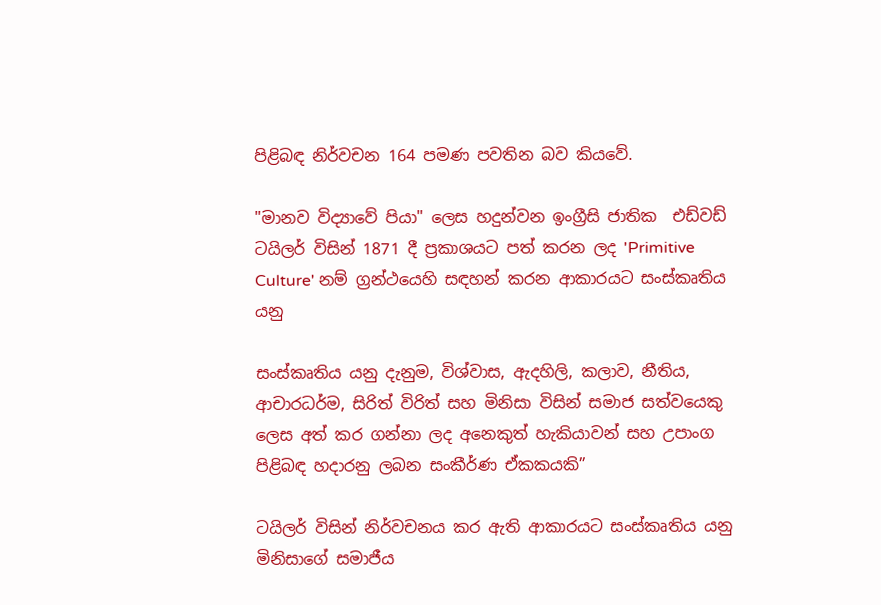පිළිබඳ නිර්වචන 164 පමණ පවතින බව කියවේ.

"මානව විද්‍යාවේ පියා" ලෙස හදුන්වන ඉංග්‍රීසි ජාතික  එඩ්වඩ් ටයිලර් විසින් 1871 දී ප්‍රකාශයට පත් කරන ලද 'Primitive Culture' නම් ග්‍රන්ථයෙහි සඳහන් කරන ආකාරයට සංස්කෘතිය යනු

සංස්කෘතිය යනු දැනුම, විශ්වාස, ඇදහිලි, කලාව, නීතිය, ආචාරධර්ම, සිරිත් විරිත් සහ මිනිසා විසින් සමාජ සත්වයෙකු ලෙස අත් කර ගන්නා ලද අනෙකුත් හැකියාවන් සහ උපාංග පිළිබඳ හදාරනු ලබන සංකීර්ණ ඒකකයකි”

ටයිලර් විසින් නිර්වචනය කර ඇති ආකාරයට සංස්කෘතිය යනු මිනිසාගේ සමාජීය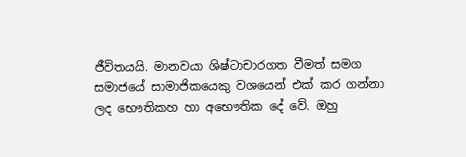ජීවිතයයි. මානවයා ශිෂ්ටාචාරගත වීමත් සමග සමාජයේ සාමාජිකයෙකු වශයෙන් එක් කර ගන්නා ලද භෞතිකහ හා අභෞතික දේ වේ. ඔහු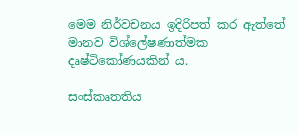මෙම නිර්වචනය ඉදිරිපත් කර ඇත්තේ මානව විශ්ලේෂණාත්මක දෘෂ්ටිකෝණයකින් ය.

සංස්කෘතතිය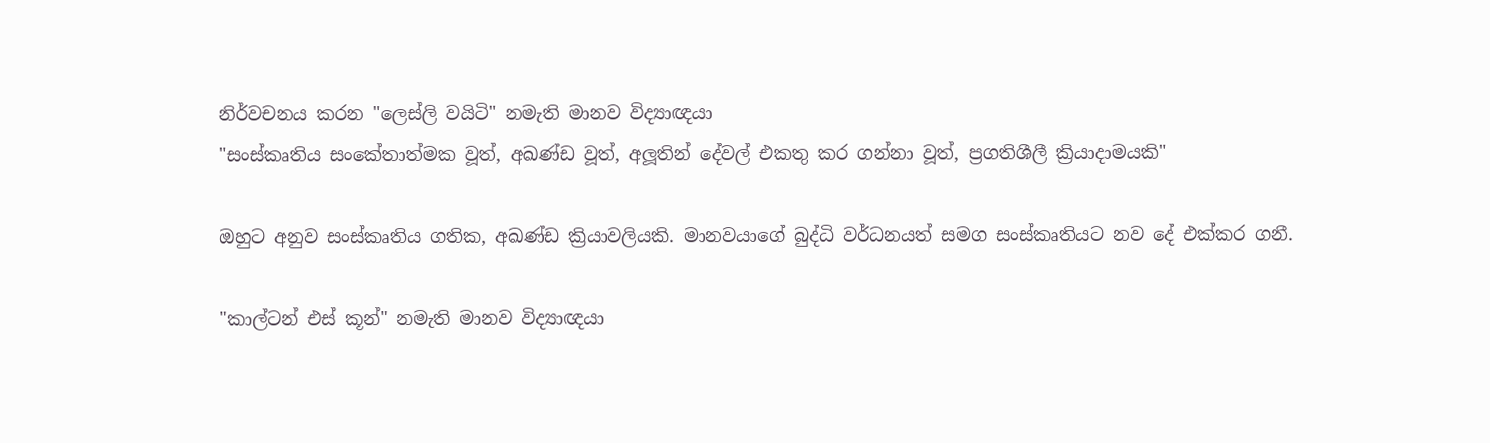නිර්වචනය කරන "ලෙස්ලි වයිටි" නමැති මානව විද්‍යාඥයා
"සංස්කෘතිය සංකේතාත්මක වූත්, අඛණ්ඩ වූත්, අලූතින් දේවල් එකතු කර ගන්නා වූත්, ප්‍රගතිශීලී ක්‍රියාදාමයකි"

ඔහුට අනුව සංස්කෘතිය ගතික, අඛණ්ඩ ක්‍රියාවලියකි. මානවයාගේ බුද්ධි වර්ධනයත් සමග සංස්කෘතියට නව දේ එක්කර ගනී.

"කාල්ටන් එස් කූන්" නමැති මානව විද්‍යාඥයා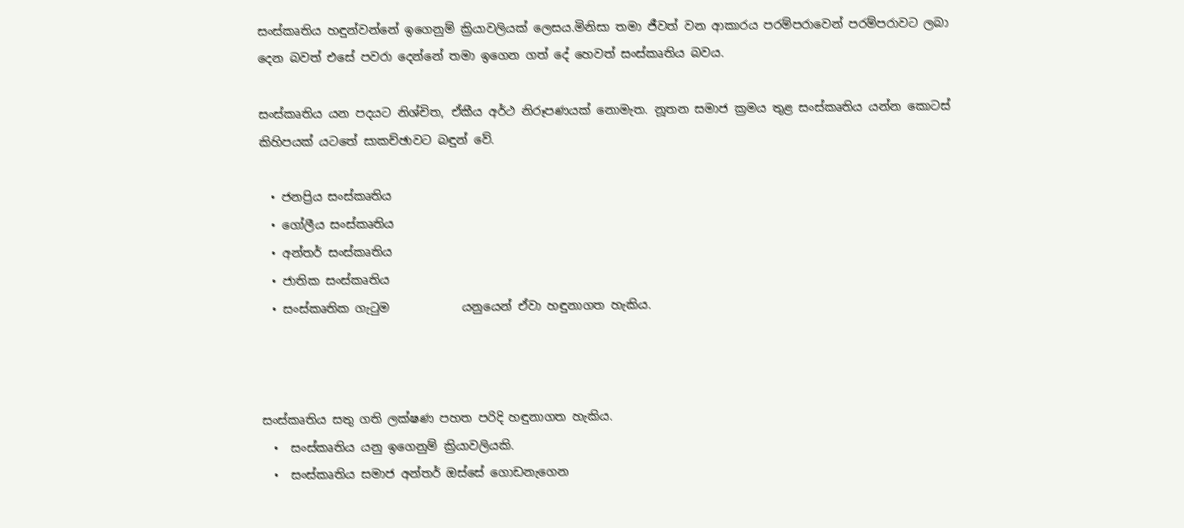සංස්කෘතිය හඳුන්වන්නේ ඉගෙනුම් ක්‍රියාවලියක් ලෙසය.මිනිසා තමා ජීවත් වන ආකාරය පරම්පරාවෙන් පරම්පරාවට ලබා දෙන බවත් එසේ පවරා දෙන්නේ තමා ඉගෙන ගත් දේ හෙවත් සංස්කෘතිය බවය.

සංස්කෘතිය යන පදයට නිශ්චිත, ඒකීය අර්ථ නිරූපණයක් නොමැත. නූතන සමාජ ක්‍රමය තුළ සංස්කෘතිය යන්න කොටස් කිහිපයක් යටතේ සාකච්ඡාවට බඳුන් වේ.

  • ජනප්‍රිය සංස්කෘතිය
  • ගෝලීය සංස්කෘතිය
  • අන්තර් සංස්කෘතිය
  • ජාතික සංස්කෘතිය
  • සංස්කෘතික ගැටුම            යනුයෙන් ඒවා හඳුනාගත හැකිය.



සංස්කෘතිය සතු ගති ලක්ෂණ පහත පරිදි හඳුනාගත හැකිය.
  •  සංස්කෘතිය යනු ඉගෙනුම් ක්‍රියාවලියකි.
  •  සංස්කෘතිය සමාජ අන්තර් ඔස්සේ ගොඩනැගෙන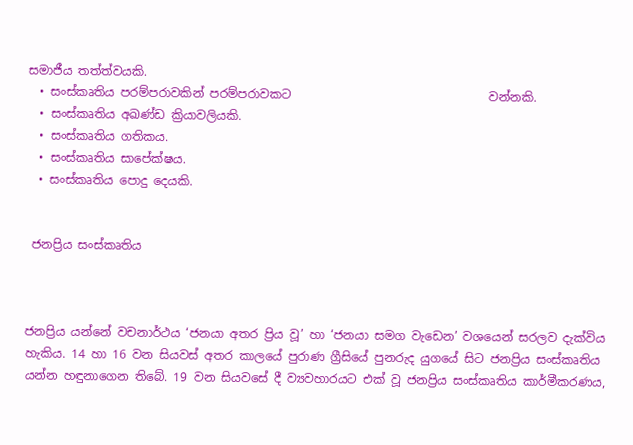සමාජීය තත්ත්වයකි.
  • සංස්කෘතිය පරම්පරාවකින් පරම්පරාවකට                                 වන්නකි.
  • සංස්කෘතිය අඛණ්ඩ ක්‍රියාවලියකි.
  • සංස්කෘතිය ගතිකය.
  • සංස්කෘතිය සාපේක්ෂය.
  • සංස්කෘතිය පොදු දෙයකි.


 ජනප්‍රිය සංස්කෘතිය



ජනප්‍රිය යන්නේ වචනාර්ථය ‘ජනයා අතර ප්‍රිය වූ’ හා ‘ජනයා සමග වැඩෙන’ වශයෙන් සරලව දැක්විය හැකිය. 14 හා 16 වන සියවස් අතර කාලයේ පුරාණ ග්‍රීසියේ පුනරුද යුගයේ සිට ජනප්‍රිය සංස්කෘතිය යන්න හඳුනාගෙන තිබේ. 19 වන සියවසේ දී ව්‍යවහාරයට එක් වූ ජනප්‍රිය සංස්කෘතිය කාර්මීකරණය,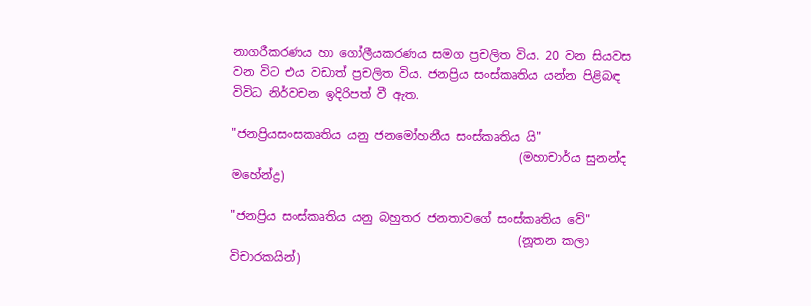නාගරීකරණය හා ගෝලීයකරණය සමග ප්‍රචලිත විය. 20 වන සියවස වන විට එය වඩාත් ප්‍රචලිත විය. ජනප්‍රිය සංස්කෘතිය යන්න පිළිබඳ විවිධ නිර්වචන ඉදිරිපත් වී ඇත.

"ජනප්‍රියසංසකෘතිය යනු ජනමෝහනීය සංස්කෘතිය යි"
                                                (මහාචාර්ය සුනන්ද මහේන්ද්‍ර)

"ජනප්‍රිය සංස්කෘතිය යනු බහුතර ජනතාවගේ සංස්කෘතිය වේ"
                                                (නූතන කලා විචාරකයින්)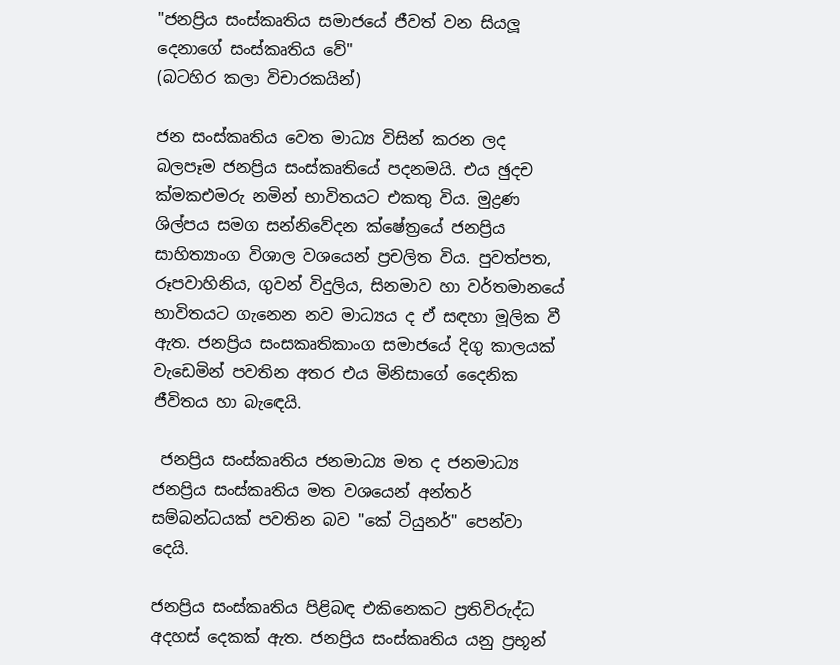"ජනප්‍රිය සංස්කෘතිය සමාජයේ ජීවත් වන සියලූ දෙනාගේ සංස්කෘතිය වේ"                                        (බටහිර කලා විචාරකයින්)

ජන සංස්කෘතිය වෙත මාධ්‍ය විසින් කරන ලද බලපෑම ජනප්‍රිය සංස්කෘතියේ පදනමයි. එය ඡුදච ක්‍මකඑමරු නමින් භාවිතයට එකතු විය. මුද්‍රණ ශිල්පය සමග සන්නිවේදන ක්ෂේත්‍රයේ ජනප්‍රිය සාහිත්‍යාංග විශාල වශයෙන් ප්‍රචලිත විය. පුවත්පත, රූපවාහිනිය, ගුවන් විදුලිය, සිනමාව හා වර්තමානයේ භාවිතයට ගැනෙන නව මාධ්‍යය ද ඒ සඳහා මූලික වී ඇත. ජනප්‍රිය සංසකෘතිකාංග සමාජයේ දිගු කාලයක් වැඩෙමින් පවතින අතර එය මිනිසාගේ දෛනික ජීවිතය හා බැඳෙයි.

 ජනප්‍රිය සංස්කෘතිය ජනමාධ්‍ය මත ද ජනමාධ්‍ය ජනප්‍රිය සංස්කෘතිය මත වශයෙන් අන්තර් සම්බන්ධයක් පවතින බව "කේ ටියුනර්" පෙන්වා දෙයි.

ජනප්‍රිය සංස්කෘතිය පිළිබඳ එකිනෙකට ප්‍රතිවිරුද්ධ අදහස් දෙකක් ඇත. ජනප්‍රිය සංස්කෘතිය යනු ප්‍රභූන්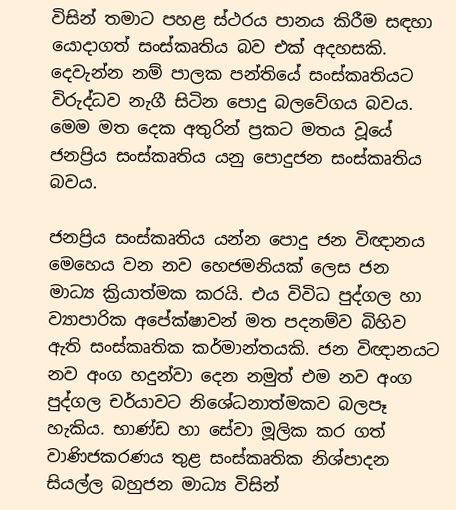විසින් තමාට පහළ ස්ථරය පානය කිරීම සඳහා යොදාගත් සංස්කෘතිය බව එක් අදහසකි. දෙවැන්න නම් පාලක පන්තියේ සංස්කෘතියට විරුද්ධව නැගී සිටින පොදු බලවේගය බවය. මෙම මත දෙක අතුරින් ප්‍රකට මතය වූයේ ජනප්‍රිය සංස්කෘතිය යනු පොදුජන සංස්කෘතිය බවය.

ජනප්‍රිය සංස්කෘතිය යන්න පොදු ජන විඥානය මෙහෙය වන නව හෙජමනියක් ලෙස ජන මාධ්‍ය ක්‍රියාත්මක කරයි. එය විවිධ පුද්ගල හා ව්‍යාපාරික අපේක්ෂාවන් මත පදනම්ව බිහිව ඇති සංස්කෘතික කර්මාන්තයකි. ජන විඥානයට නව අංග හදුන්වා දෙන නමුත් එම නව අංග පුද්ගල චර්යාවට නිශේධනාත්මකව බලපෑ හැකිය. භාණ්ඩ හා සේවා මූලික කර ගත් වාණිජකරණය තුළ සංස්කෘතික නිශ්පාදන සියල්ල බහුජන මාධ්‍ය විසින්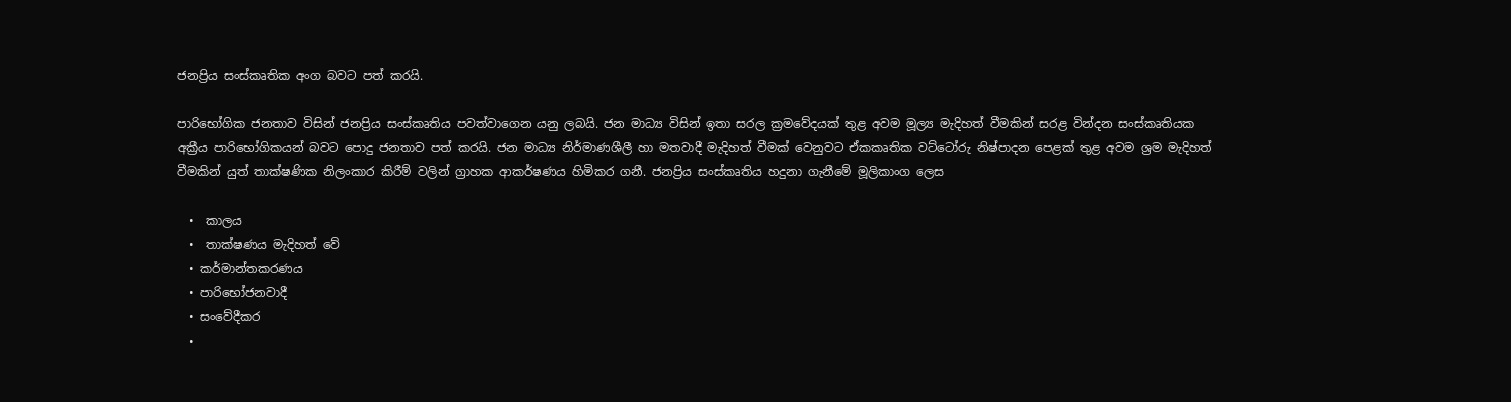ජනප්‍රිය සංස්කෘතික අංග බවට පත් කරයි.

පාරිභෝගික ජනතාව විසින් ජනප්‍රිය සංස්කෘතිය පවත්වාගෙන යනු ලබයි. ජන මාධ්‍ය විසින් ඉතා සරල ක්‍රමවේදයක් තුළ අවම මූල්‍ය මැදිහත් වීමකින් සරළ වින්දන සංස්කෘතියක අක්‍රීය පාරිභෝගිකයන් බවට පොදු ජනතාව පත් කරයි. ජන මාධ්‍ය නිර්මාණශීලී හා මතවාදී මැදිහත් වීමක් වෙනුවට ඒකකෘතික වට්ටෝරු නිෂ්පාදන පෙළක් තුළ අවම ශ්‍රම මැදිහත් වීමකින් යුත් තාක්ෂණික නිලංකාර කිරීම් වලින් ග්‍රාහක ආකර්ෂණය හිමිකර ගනී. ජනප්‍රිය සංස්කෘතිය හදුනා ගැනීමේ මූලිකාංග ලෙස

  •  කාලය
  •  තාක්ෂණය මැදිහත් වේ
  • කර්මාන්තකරණය
  • පාරිභෝජනවාදී
  • සංවේදීකර
  •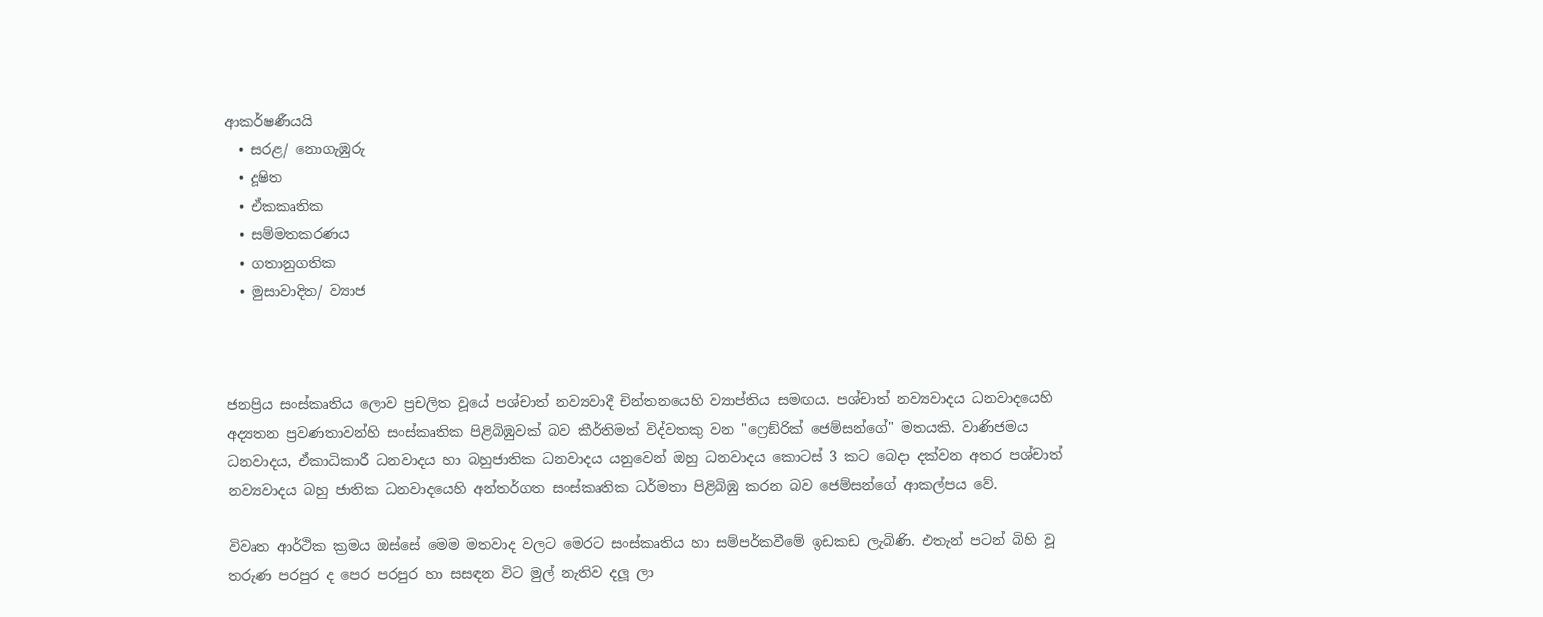ආකර්ෂණීයයි
  • සරළ/ නොගැඹුරු
  • දූෂිත
  • ඒකකෘතික
  • සම්මතකරණය
  • ගතානුගතික
  • මුසාවාදිත/ ව්‍යාජ



ජනප්‍රිය සංස්කෘතිය ලොව ප්‍රචලිත වූයේ පශ්චාත් නව්‍යවාදී චින්තනයෙහි ව්‍යාප්තිය සමඟය. පශ්චාත් නව්‍යවාදය ධනවාදයෙහි අද්‍යතන ප්‍රවණතාවන්හි සංස්කෘතික පිළිබිඹුවක් බව කීර්තිමත් විද්වතකු වන "ෆ්‍රෙඞ්රික් ජෙම්සන්ගේ" මතයකි. වාණිජමය ධනවාදය, ඒකාධිකාරී ධනවාදය හා බහුජාතික ධනවාදය යනුවෙන් ඔහු ධනවාදය කොටස් 3 කට බෙදා දක්වන අතර පශ්චාත් නව්‍යවාදය බහු ජාතික ධනවාදයෙහි අන්තර්ගත සංස්කෘතික ධර්මතා පිළිබිඹු කරන බව ජෙම්සන්ගේ ආකල්පය වේ.

විවෘත ආර්ථික ක්‍රමය ඔස්සේ මෙම මතවාද වලට මෙරට සංස්කෘතිය හා සම්පර්කවීමේ ඉඩකඩ ලැබිණි. එතැන් පටන් බිහි වූ තරුණ පරපුර ද පෙර පරපුර හා සසඳන විට මුල් නැතිව දලූ ලා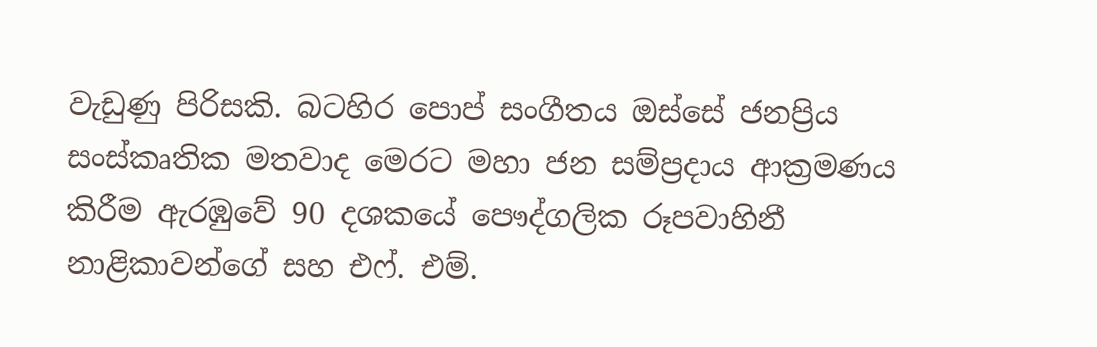වැඩුණු පිරිසකි. බටහිර පොප් සංගීතය ඔස්සේ ජනප්‍රිය සංස්කෘතික මතවාද මෙරට මහා ජන සම්ප්‍රදාය ආක්‍රමණය කිරීම ඇරඹුවේ 90 දශකයේ පෞද්ගලික රූපවාහිනී නාළිකාවන්ගේ සහ එෆ්. එම්.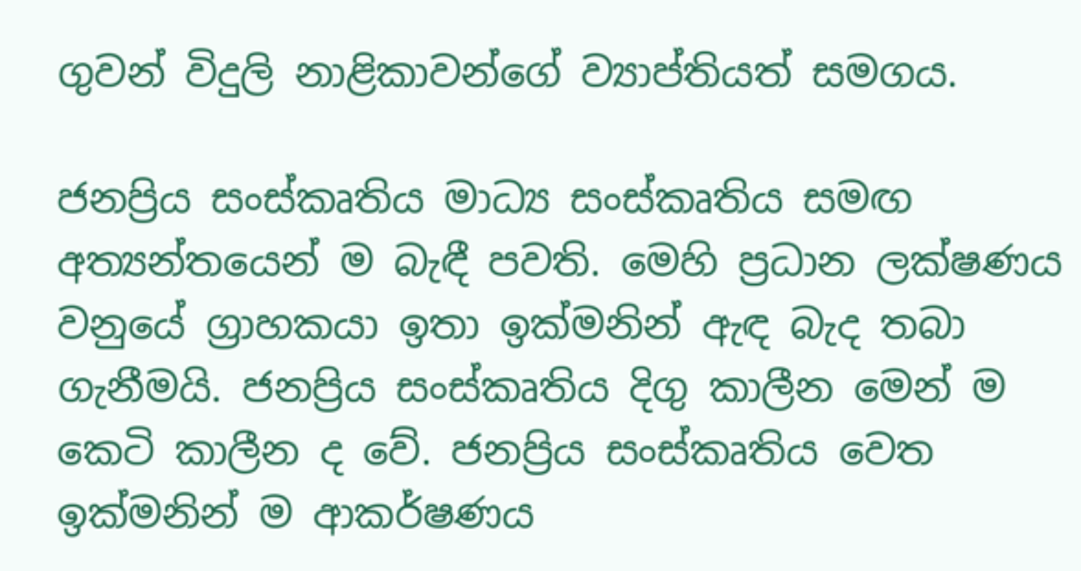ගුවන් විදුලි නාළිකාවන්ගේ ව්‍යාප්තියත් සමගය.

ජනප්‍රිය සංස්කෘතිය මාධ්‍ය සංස්කෘතිය සමඟ අත්‍යන්තයෙන් ම බැඳී පවති. මෙහි ප්‍රධාන ලක්ෂණය වනුයේ ග්‍රාහකයා ඉතා ඉක්මනින් ඇඳ බැද තබා ගැනීමයි. ජනප්‍රිය සංස්කෘතිය දිගු කාලීන මෙන් ම කෙටි කාලීන ද වේ. ජනප්‍රිය සංස්කෘතිය වෙත ඉක්මනින් ම ආකර්ෂණය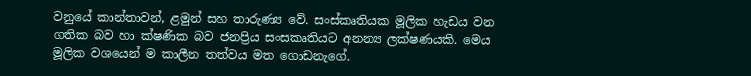වනුයේ කාන්තාවන්, ළමුන් සහ තාරුණ්‍ය වේ. සංස්කෘතියක මූලික හැඩය වන ගතික බව හා ක්ෂණික බව ජනප්‍රිය සංසකෘතියට අනන්‍ය ලක්ෂණයකි. මෙය මූලික වශයෙන් ම කාලීන තත්වය මත ගොඩනැගේ.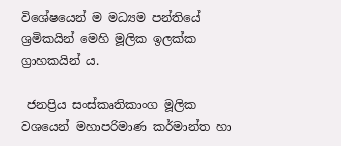විශේෂයෙන් ම මධ්‍යම පන්තියේ ශ්‍රමිකයින් මෙහි මූලික ඉලක්ක ග්‍රාහකයින් ය.

 ජනප්‍රිය සංස්කෘතිකාංග මූලික වශයෙන් මහාපරිමාණ කර්මාන්ත හා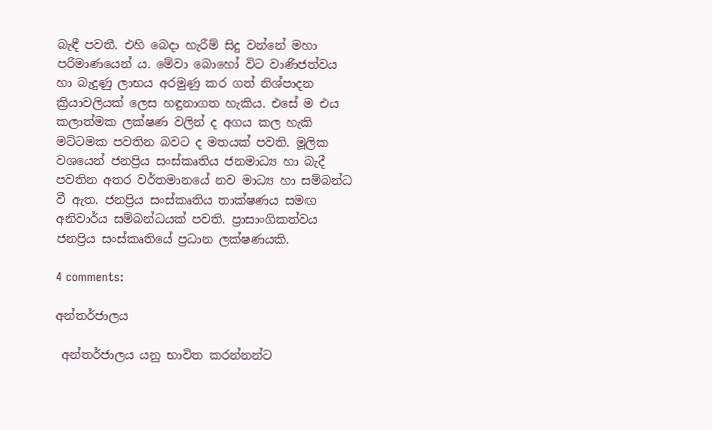බැඳී පවතී. එහි බෙදා හැරීම් සිදු වන්නේ මහා පරිමාණයෙන් ය. මේවා බොහෝ විට වාණිජත්වය හා බැදුණු ලාභය අරමුණු කර ගත් නිශ්පාදන ක්‍රියාවලියක් ලෙස හඳුනාගත හැකිය. එසේ ම එය කලාත්මක ලක්ෂණ වලින් ද අගය කල හැකි මට්ටමක පවතින බවට ද මතයක් පවති. මූලික වශයෙන් ජනප්‍රිය සංස්කෘතිය ජනමාධ්‍ය හා බැදී පවතින අතර වර්තමානයේ නව මාධ්‍ය හා සම්බන්ධ වී ඇත. ජනප්‍රිය සංස්කෘතිය තාක්ෂණය සමඟ අනිවාර්ය සම්බන්ධයක් පවති. ප්‍රාසාංගිකත්වය ජනප්‍රිය සංස්කෘතියේ ප්‍රධාන ලක්ෂණයකි.

4 comments:

අන්තර්ජාලය

 අන්තර්ජාලය යනු භාවිත කරන්නන්ට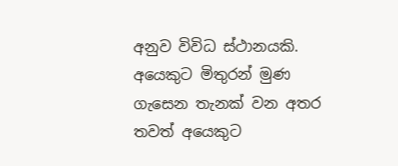අනුව විවිධ ස්ථානයකි. අයෙකුට මිතුරන් මුණ ගැසෙන තැනක් වන අතර තවත් අයෙකුට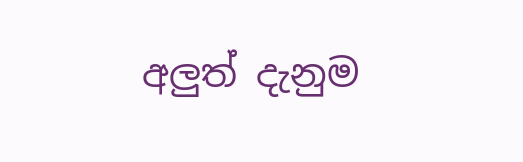අලුත් දැනුම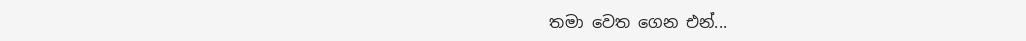තමා වෙත ගෙන එන්...